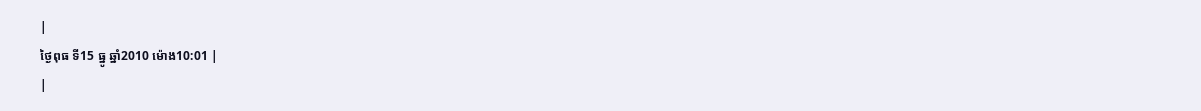|
ថ្ងៃពុធ ទី15 ធ្នូ ឆ្នាំ2010 ម៉ោង10:01 |
|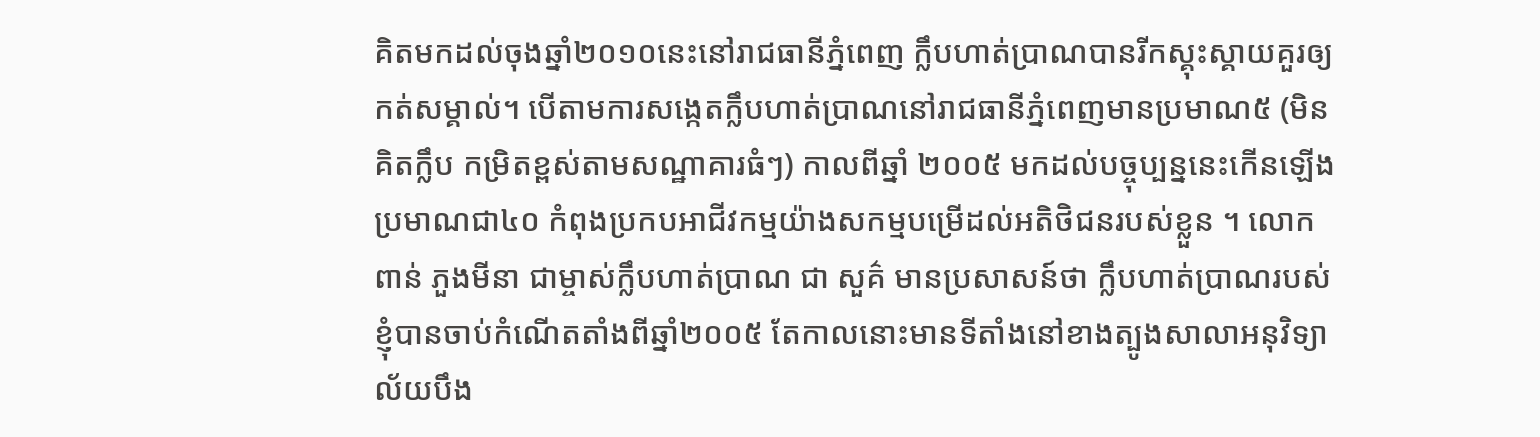គិតមកដល់ចុងឆ្នាំ២០១០នេះនៅរាជធានីភ្នំពេញ ក្លឹបហាត់ប្រាណបានរីកស្គុះស្គាយគួរឲ្យកត់សម្គាល់។ បើតាមការសង្កេតក្លឹបហាត់ប្រាណនៅរាជធានីភ្នំពេញមានប្រមាណ៥ (មិនគិតក្លឹប កម្រិតខ្ពស់តាមសណ្ឋាគារធំៗ) កាលពីឆ្នាំ ២០០៥ មកដល់បច្ចុប្បន្ននេះកើនឡើងប្រមាណជា៤០ កំពុងប្រកបអាជីវកម្មយ៉ាងសកម្មបម្រើដល់អតិថិជនរបស់ខ្លួន ។ លោក ពាន់ ភួងមីនា ជាម្ចាស់ក្លឹបហាត់ប្រាណ ជា សួគ៌ មានប្រសាសន៍ថា ក្លឹបហាត់ប្រាណរបស់ខ្ញុំបានចាប់កំណើតតាំងពីឆ្នាំ២០០៥ តែកាលនោះមានទីតាំងនៅខាងត្បូងសាលាអនុវិទ្យា ល័យបឹង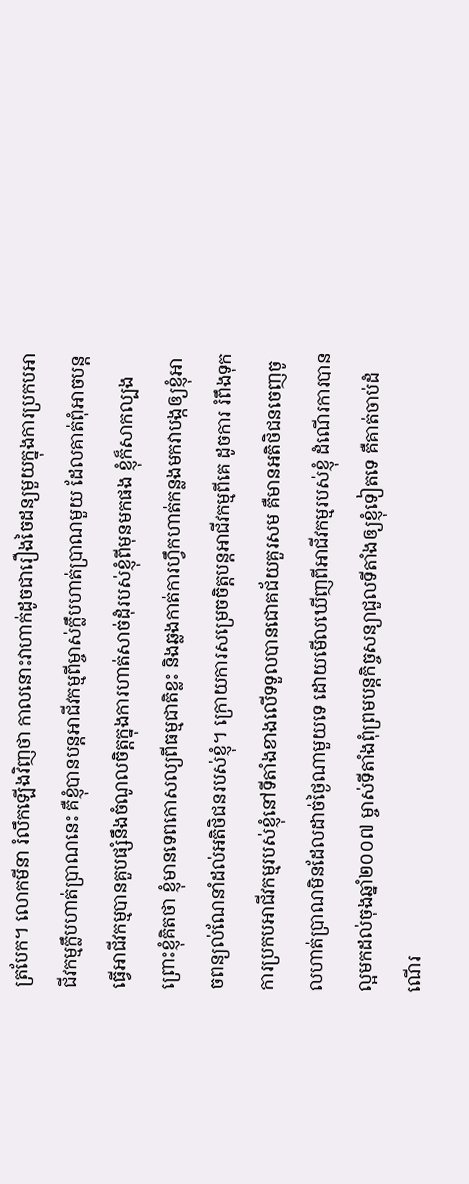ត្របែក។ លោកមីនា រំលឹកឡើងវិញថា កាលនោះវាហាក់ដូចជារឿងចៃដន្យមួយក្នុងការប្រកបអាជីវកម្មក្លឹបហាត់ប្រាណនេះ គឺខ្ញុំបានបន្តអាជីវកម្មពីម្ចាស់ក្លឹបហាត់ប្រាណមួយ ដែលគាត់ពុំអាចបន្តធ្វើអាជីវកម្មបានគួបផ្សំនឹងចំណូលចិត្តក្នុងការហាត់សាច់ដុំរបស់ខ្ញុំពីមុនមកផង ខ្ញុំក៏សាកល្បង ព្រោះខ្ញុំគិតថា ខ្ញុំមានទេពកោសល្យពីធម្មជាតិខ្លះ និងឆ្លងកាត់ការហ្វឹកហាត់កន្លងមកវាបង្កឲ្យខ្ញុំអាចពន្យល់ណែនាំដល់អតិថិជនរបស់ខ្ញុំ។ ក្រោយការសម្រេចចិត្តបន្តអាជីវកម្មពីគេ ដូចការ រំពឹងទុក ការប្រកបអាជីវកម្មរបស់ខ្ញុំនៅទីតាំងខាងលើទទួលបានជោគជ័យគួរសម គឺមានអតិថិជនចេញចូលហាត់ប្រាណមិនដែលដាច់ថ្ងៃណាមួយទេ ដោយមើលឃើញពីអាជីវកម្មរបស់ខ្ញុំ ដំណើរការបានល្អមកដល់ចុងឆ្នាំ២០០៧ ម្ចាស់ទីតាំងពុំព្រមបន្តកិច្ចសន្យាជួលទីតាំងឲ្យខ្ញុំទៀតទេ គឺគាត់ចាប់ដំណើរ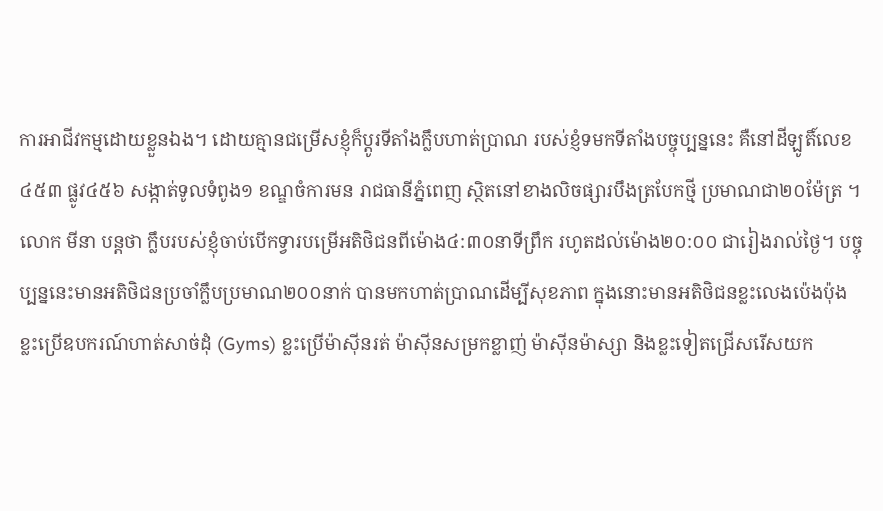ការអាជីវកម្មដោយខ្លួនឯង។ ដោយគ្មានជម្រើសខ្ញុំក៏ប្តូរទីតាំងក្លឹបហាត់ប្រាណ របស់ខ្ញំទមកទីតាំងបច្ចុប្បន្ននេះ គឺនៅដីឡូតិ៍លេខ៤៥៣ ផ្លូវ៤៥៦ សង្កាត់ទូលទំពូង១ ខណ្ឌចំការមន រាជធានីភ្នំពេញ ស្ថិតនៅខាងលិចផ្សារបឹងត្របែកថ្មី ប្រមាណជា២០ម៉ែត្រ ។
លោក មីនា បន្តថា ក្លឹបរបស់ខ្ញុំចាប់បើកទ្វារបម្រើអតិថិជនពីម៉ោង៤:៣០នាទីព្រឹក រហូតដល់ម៉ោង២០:០០ ជារៀងរាល់ថ្ងៃ។ បច្ចុប្បន្ននេះមានអតិថិជនប្រចាំក្លឹបប្រមាណ២០០នាក់ បានមកហាត់ប្រាណដើម្បីសុខភាព ក្នុងនោះមានអតិថិជនខ្លះលេងប៉េងប៉ុង ខ្លះប្រើឧបករណ៍ហាត់សាច់ដុំ (Gyms) ខ្លះប្រើម៉ាស៊ីនរត់ ម៉ាស៊ីនសម្រកខ្លាញ់ ម៉ាស៊ីនម៉ាស្សា និងខ្លះទៀតជ្រើសរើសយក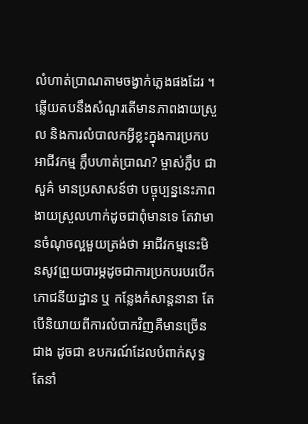លំហាត់ប្រាណតាមចង្វាក់ភ្លេងផងដែរ ។
ឆ្លើយតបនឹងសំណួរតើមានភាពងាយស្រួល និងការលំបាលកអ្វីខ្លះក្នុងការប្រកបអាជីវកម្ម ក្លឹបហាត់ប្រាណ? ម្ចាស់ក្លឹប ជា សួគ៌ មានប្រសាសន៍ថា បច្ចុប្បន្ននេះភាពងាយស្រួលហាក់ដូចជាពុំមានទេ តែវាមានចំណុចល្អមួយត្រង់ថា អាជីវកម្មនេះមិនសូវព្រួយបារម្ភដូចជាការប្រកបរបរបើក ភោជនីយដ្ឋាន ឬ កន្លែងកំសាន្តនានា តែបើនិយាយពីការលំបាកវិញគឺមានច្រើនជាង ដូចជា ឧបករណ៍ដែលបំពាក់សុទ្ធតែនាំ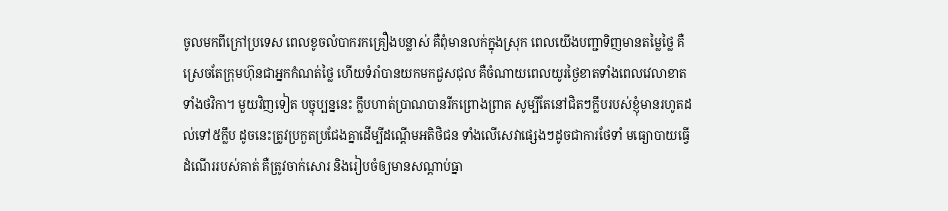ចូលមកពីក្រៅប្រទេស ពេលខូចលំបាករកគ្រឿងបន្លាស់ គឺពុំមានលក់ក្នុងស្រុក ពេលយើងបញ្ជាទិញមានតម្លៃថ្លៃ គឺស្រេចតែក្រុមហ៊ុនជាអ្នកកំណត់ថ្លៃ ហើយទំរាំបានយកមកជួសជុល គឺចំណាយពេលយូរថ្ងៃខាតទាំងពេលវេលាខាតទាំងថវិកា។ មួយវិញទៀត បច្ចុប្បន្ននេះ ក្លឹបហាត់ប្រាណបានរីកព្រោងព្រាត សូម្បីតែនៅជិតៗក្លឹបរបស់ខ្ញុំមានរហូតដល់ទៅ៥ក្លឹប ដូចនេះត្រូវប្រកួតប្រជែងគ្នាដើម្បីដណ្តើមអតិថិជន ទាំងលើសេវាផ្សេងៗដូចជាការថែទាំ មធ្យោបាយធ្វើដំណើររបស់គាត់ គឺត្រូវចាក់សោរ និងរៀបចំឲ្យមានសណ្តាប់ធ្នា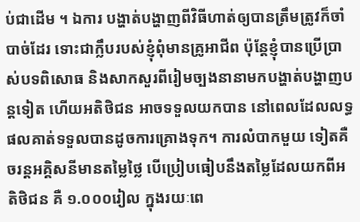ប់ជាដើម ។ ឯការ បង្ហាត់បង្ហាញពីវិធីហាត់ឲ្យបានត្រឹមត្រូវក៏ចាំបាច់ដែរ ទោះជាក្លឹបរបស់ខ្ញុំពុំមានគ្រូអាជីព ប៉ុន្តែខ្ញុំបានប្រើប្រាស់បទពិសោធ និងសាកសួរពីរៀមច្បងនានាមកបង្ហាត់បង្ហាញបន្តទៀត ហើយអតិថិជន អាចទទួលយកបាន នៅពេលដែលលទ្ធផលគាត់ទទួលបានដូចការគ្រោងទុក។ ការលំបាកមួយ ទៀតគឺចរន្តអគ្គិសនីមានតម្លៃថ្លៃ បើប្រៀបធៀបនឹងតម្លៃដែលយកពីអតិថិជន គឺ ១.០០០រៀល ក្នុងរយៈពេ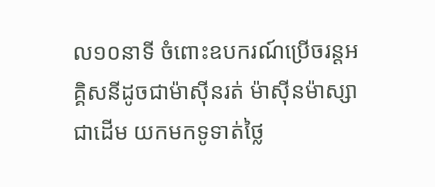ល១០នាទី ចំពោះឧបករណ៍ប្រើចរន្តអគ្គិសនីដូចជាម៉ាស៊ីនរត់ ម៉ាស៊ីនម៉ាស្សា ជាដើម យកមកទូទាត់ថ្លៃ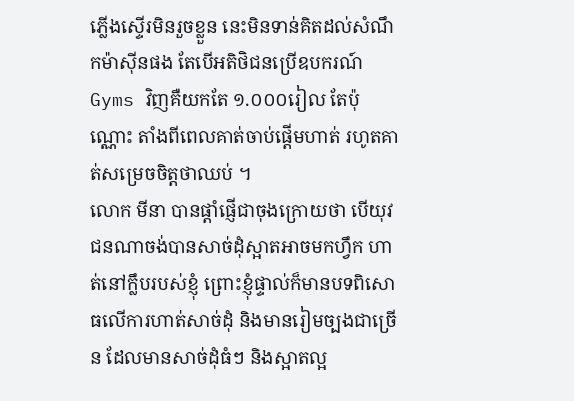ភ្លើងស្ទើរមិនរួចខ្លួន នេះមិនទាន់គិតដល់សំណឹកម៉ាស៊ីនផង តែបើអតិថិជនប្រើឧបករណ៍ Gyms វិញគឺយកតែ ១.០០០រៀល តែប៉ុណ្ណោះ តាំងពីពេលគាត់ចាប់ផ្តើមហាត់ រហូតគាត់សម្រេចចិត្តថាឈប់ ។
លោក មីនា បានផ្តាំផ្ញើជាចុងក្រោយថា បើយុវជនណាចង់បានសាច់ដុំស្អាតអាចមកហ្វឹក ហាត់នៅក្លឹបរបស់ខ្ញុំ ព្រោះខ្ញុំផ្ទាល់ក៏មានបទពិសោធលើការហាត់សាច់ដុំ និងមានរៀមច្បងជាច្រើន ដែលមានសាច់ដុំធំៗ និងស្អាតល្អ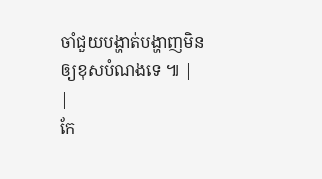ចាំជួយបង្ហាត់បង្ហាញមិនឲ្យខុសបំណងទេ ៕ |
|
កែ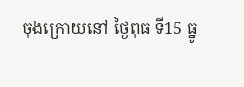ចុងក្រោយនៅ ថ្ងៃពុធ ទី15 ធ្នូ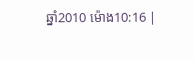ឆ្នាំ2010 ម៉ោង10:16 |